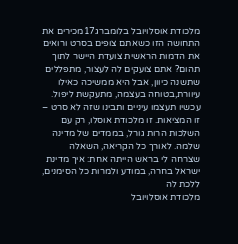מלכודת אוסלויובל בלומברג17מכירים את התחושה הזו כשאתם צופים בסרט ורואים את הדמות הראשית צועדת היישר לתוך תהום? אתם צועקים לה לעצור, מתפללים שתשנה כיוון, אבל היא ממשיכה כאילו עיוורת,בטוחה בעצמה, מתעקשת ליפול. עכשיו תעצמו עיניים ותבינו שזה לא סרט – זו המציאות. זו מלכודת אוסלו, רק עם השלכות הרות גורל, בממדים של מדינה שלמה. לאורך כל הקריאה, השאלה שצרחה לי בראש הייתה אחת: איך מדינת ישראל בחרה, במודע ולמרות כל הסימנים, ללכת לה
מלכודת אוסלויובל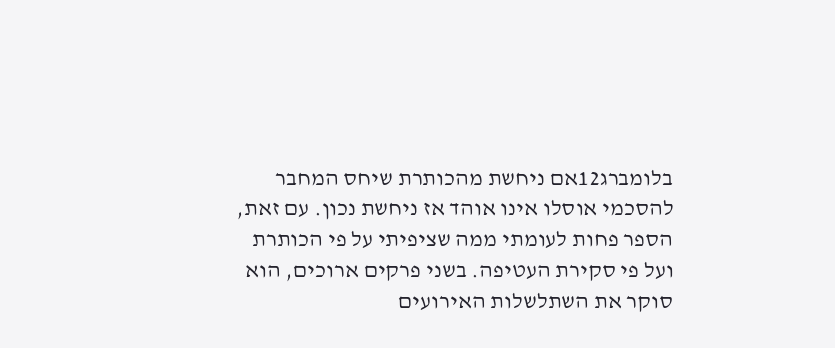בלומברג12אם ניחשת מהכותרת שיחס המחבר להסכמי אוסלו אינו אוהד אז ניחשת נכון. עם זאת, הספר פחות לעומתי ממה שציפיתי על פי הכותרת ועל פי סקירת העטיפה. בשני פרקים ארוכים, הוא סוקר את השתלשלות האירועים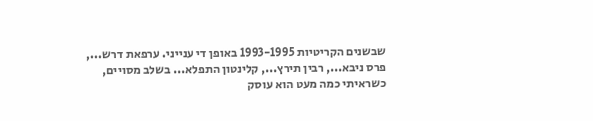שבשנים הקריטיות 1993-1995 באופן די ענייני. ערפאת דרש..., פרס ניבא..., רבין תירץ..., קלינטון התפלא... בשלב מסויים, כשראיתי כמה מעט הוא עוסק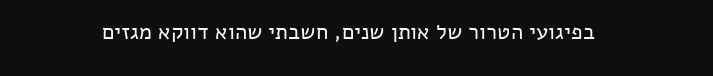בפיגועי הטרור של אותן שנים, חשבתי שהוא דווקא מגזים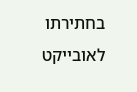בחתירתו לאובייקט